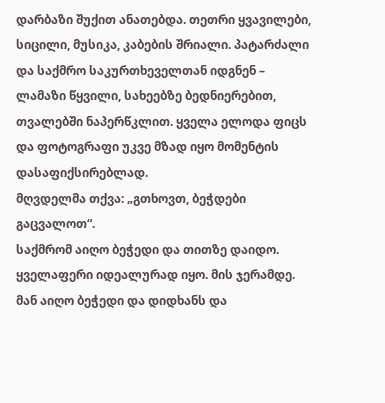დარბაზი შუქით ანათებდა. თეთრი ყვავილები, სიცილი, მუსიკა, კაბების შრიალი. პატარძალი და საქმრო საკურთხეველთან იდგნენ – ლამაზი წყვილი, სახეებზე ბედნიერებით, თვალებში ნაპერწკლით. ყველა ელოდა ფიცს და ფოტოგრაფი უკვე მზად იყო მომენტის დასაფიქსირებლად.
მღვდელმა თქვა: „გთხოვთ, ბეჭდები გაცვალოთ“.
საქმრომ აიღო ბეჭედი და თითზე დაიდო. ყველაფერი იდეალურად იყო. მის ჯერამდე.
მან აიღო ბეჭედი და დიდხანს და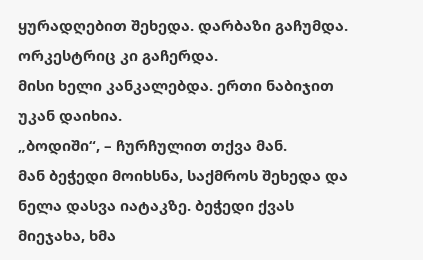ყურადღებით შეხედა. დარბაზი გაჩუმდა. ორკესტრიც კი გაჩერდა.
მისი ხელი კანკალებდა. ერთი ნაბიჯით უკან დაიხია.
„ბოდიში“, – ჩურჩულით თქვა მან.
მან ბეჭედი მოიხსნა, საქმროს შეხედა და ნელა დასვა იატაკზე. ბეჭედი ქვას მიეჯახა, ხმა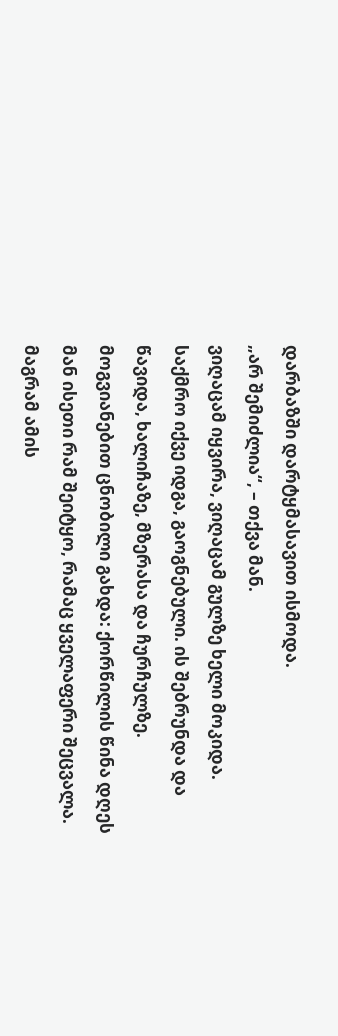დარბაზში დარტყმასავით ისმოდა.
„არ შემიძლია“, – თქვა მან.
ვიღაცამ იყვირა, ვიღაცამ გულზე ხელი მოკიდა. საქმრო იქვე იდგა, გაოგნებული. ის შებრუნდა და წავიდა, ხალიჩაზე, მზერასა და ჩურჩულზე.
მოგვიანებით ცნობილი გახდა: ქორწილის წინა დღეს მან ისეთი რამ შეიტყო, რამაც ყველაფერი შეცვალა. მაგრამ ამის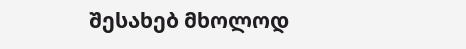შესახებ მხოლოდ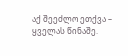აქ შეეძლო ეთქვა – ყველას წინაშე.